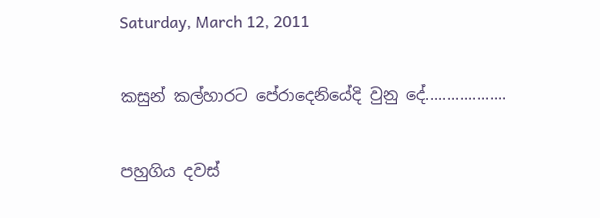Saturday, March 12, 2011

කසුන් කල්හාරට පේරාදෙනියේදි වුනු දේ...................

පහුගිය දවස්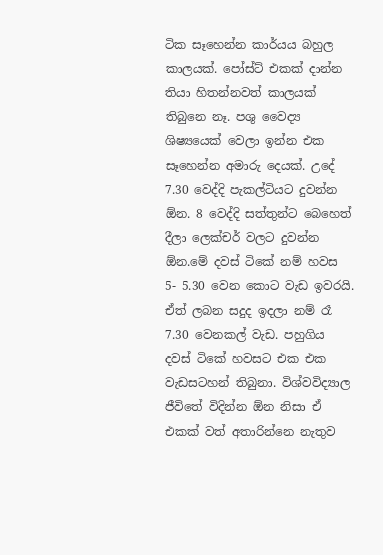ටික සෑහෙන්න කාර්යය බහුල කාලයක්. පෝස්ට් එකක් දාන්න තියා හිතන්නවත් කාලයක් තිබුනෙ නෑ. පශු වෛද්‍ය ශිෂ්‍යයෙක් වෙලා ඉන්න එක සෑහෙන්න අමාරු දෙයක්. උදේ 7.30 වෙද්දි පැකල්ටියට දුවන්න ඕන. 8 වෙද්දි සත්තුන්ට බෙහෙත් දීලා ලෙක්චර් වලට දුවන්න ඕන.මේ දවස් ටිකේ නම් හවස 5- 5.30 වෙන කොට වැඩ ඉවරයි. ඒත් ලබන සදුද ඉදලා නම් රෑ 7.30 වෙනකල් වැඩ. පහුගිය දවස් ටිකේ හවසට එක එක වැඩසටහන් තිබුනා. විශ්වවිද්‍යාල ජීවිතේ විදින්න ඕන නිසා ඒ එකක් වත් අතාරින්නෙ නැතුව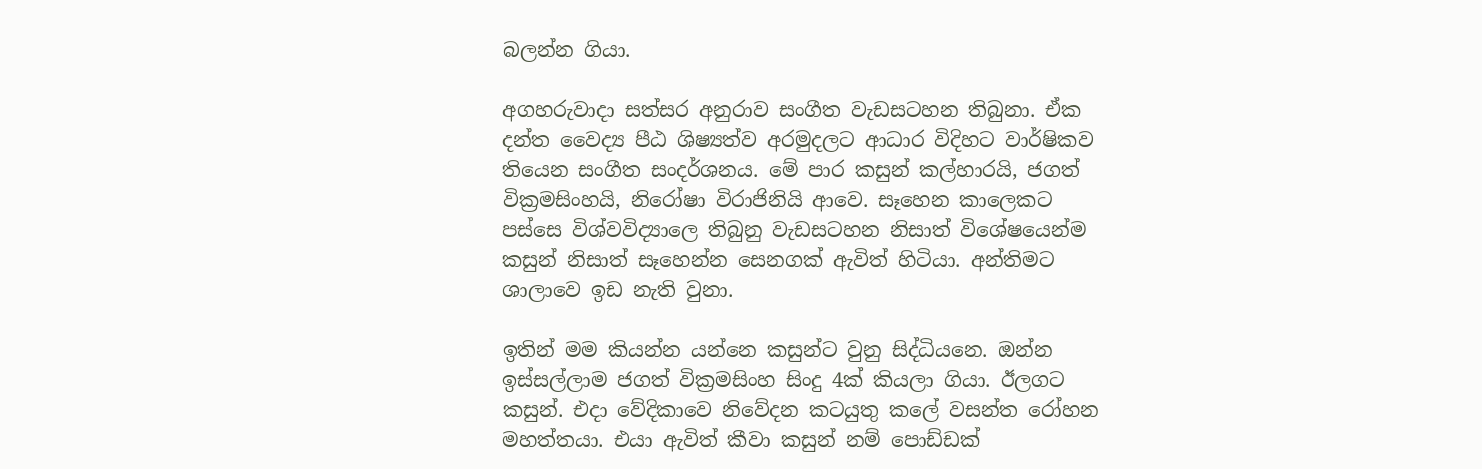බලන්න ගියා.

අගහරුවාදා සත්සර අනුරාව සංගීත වැඩසටහන තිබුනා. ඒක දන්ත වෛද්‍ය පීඨ ශිෂ්‍යත්ව අරමුදලට ආධාර විදිහට වාර්ෂිකව තියෙන සංගීත සංදර්ශනය. මේ පාර කසුන් කල්හාරයි, ජගත් වික්‍රමසිංහයි, නිරෝෂා විරාජිනියි ආවෙ. සෑහෙන කාලෙකට පස්සෙ විශ්වවිද්‍යාලෙ තිබුනු වැඩසටහන නිසාත් විශේෂයෙන්ම කසුන් නිසාත් සෑහෙන්න සෙනගක් ඇවිත් හිටියා. අන්තිමට ශාලාවෙ ඉඩ නැති වුනා.

ඉතින් මම කියන්න යන්නෙ කසුන්ට වුනු සිද්ධියනෙ. ඔන්න ඉස්සල්ලාම ජගත් වික්‍රමසිංහ සිංදු 4ක් කියලා ගියා. ඊලගට කසුන්. එදා වේදිකාවෙ නිවේදන කටයුතු කලේ වසන්ත රෝහන මහත්තයා. එයා ඇවිත් කීවා කසුන් නම් පොඩ්ඩක්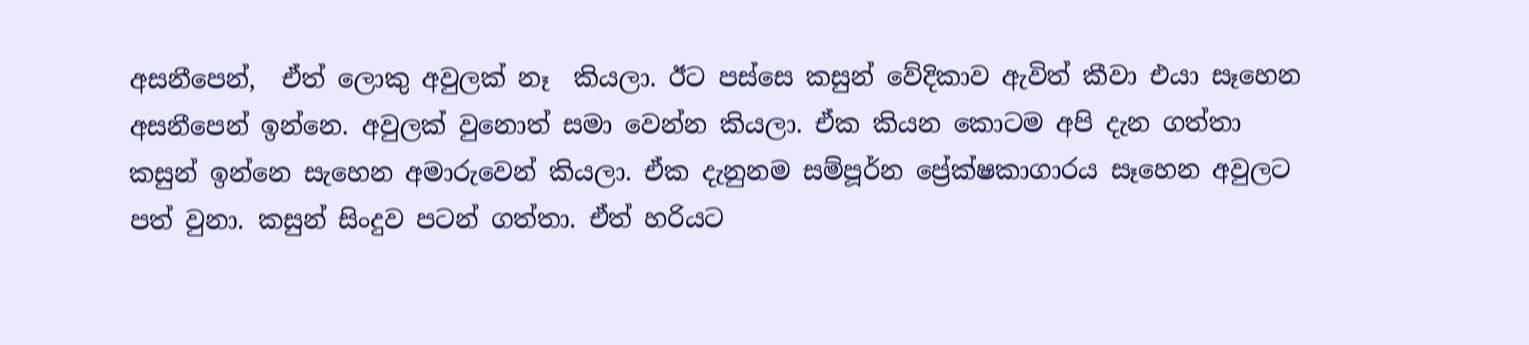අසනීපෙන්,  ඒත් ලොකු අවුලක් නෑ  කියලා. ඊට පස්සෙ කසුන් වේදිකාව ඇවිත් කීවා එයා සෑහෙන අසනීපෙන් ඉන්නෙ. අවුලක් වුනොත් සමා වෙන්න කියලා. ඒක කියන කොටම අපි දැන ගත්තා කසුන් ඉන්නෙ සැහෙන අමාරුවෙන් කියලා. ඒක දැනුනම සම්පූර්න ප්‍රේක්ෂකාගාරය සෑහෙන අවුලට පත් වුනා. කසුන් සිංදුව පටන් ගත්තා. ඒත් හරියට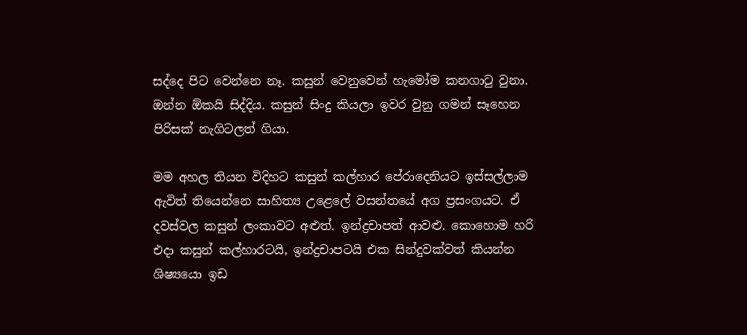සද්දෙ පිට වෙන්නෙ නෑ. කසුන් වෙනුවෙන් හැමෝම කනගාටු වුනා. ඔන්න ඕකයි සිද්දිය. කසුන් සිංදු කියලා ඉවර වුනු ගමන් සෑහෙන පිරිසක් නැගිටලත් ගියා.

මම අහල තියන විදිහට කසුන් කල්හාර පේරාදෙනියට ඉස්සල්ලාම ඇවිත් තියෙන්නෙ සාහිත්‍ය උළෙලේ වසන්තයේ අග ප්‍රසංගයට. ඒ දවස්වල කසුන් ලංකාවට අළුත්. ඉන්ද්‍රචාපත් ආවළු. කොහොම හරි එදා කසුන් කල්හාරටයි, ඉන්ද්‍රචාපටයි එක සින්දුවක්වත් කියන්න ශිෂ්‍ය‍යො ඉඩ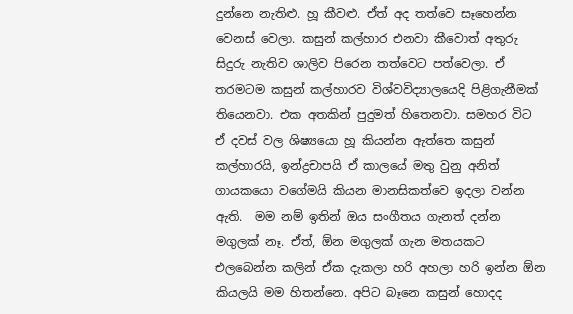දුන්නෙ නැතිළු. හූ කීවළු. ඒත් අද තත්වෙ සෑහෙන්න වෙනස් වෙලා. කසුන් කල්හාර එනවා කීවොත් අතුරු සිදුරු නැතිව ශාලිව පිරෙන තත්වෙට පත්වෙලා. ඒ තරමටම කසුන් කල්හාරව විශ්වවිද්‍යාලයෙදි පිළිගැනීමක් තියෙනවා. එක අතකින් පුදුමත් හිතෙනවා. සමහර විට ඒ දවස් වල ශිෂ්‍යයො හූ කියන්න ඇත්තෙ කසුන් කල්හාරයි, ඉන්ද්‍රචාපයි ඒ කාලයේ මතු වුනු අනිත් ගායකයො වගේමයි කියන මානසිකත්වෙ ඉදලා වන්න ඇති.  මම නම් ඉතින් ඔය සංගීතය ගැනත් දන්න මගුලක් නෑ. ඒත්, ඕන මගුලක් ගැන මතයකට එලබෙන්න කලින් ඒක දැකලා හරි අහලා හරි ඉන්න ඕන කියලයි මම හිතන්නෙ. අපිට බෑනෙ කසුන් හොදද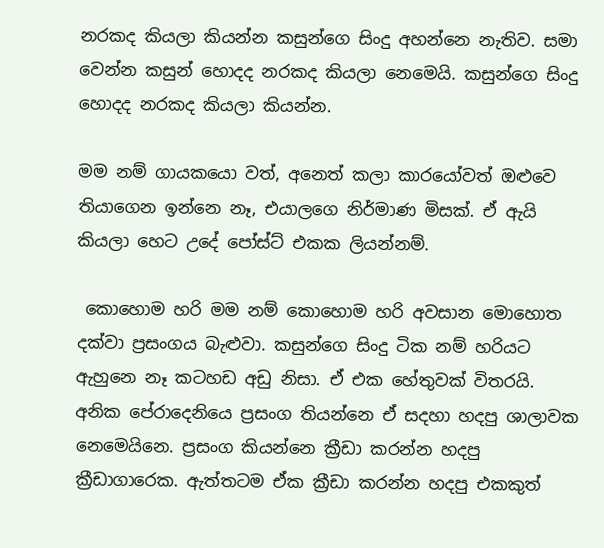නරකද කියලා කියන්න කසුන්ගෙ සිංදු අහන්නෙ නැතිව. සමා වෙන්න කසුන් හොදද නරකද කියලා නෙමෙයි. කසුන්ගෙ සිංදු හොදද නරකද කියලා කියන්න.

මම නම් ගායකයො වත්, අනෙත් කලා කාරයෝවත් ඔළුවෙ තියාගෙන ඉන්නෙ නෑ, එයාලගෙ නිර්මාණ මිසක්. ඒ ඇයි කියලා හෙට උදේ පෝස්ට් එකක ලියන්නම්.

 කොහොම හරි මම නම් කොහොම හරි අවසාන මොහොත දක්වා ප්‍රසංගය බැළුවා. කසුන්ගෙ සිංදු ටික නම් හරියට ඇහුනෙ නෑ කටහඩ අඩු නිසා. ඒ එක හේතුවක් විතරයි. අනික පේරාදෙනියෙ ප්‍රසංග තියන්නෙ ඒ සදහා හදපු ශාලාවක නෙමෙයිනෙ. ප්‍රසංග කියන්නෙ ක්‍රීඩා කරන්න හදපු ක්‍රීඩාගාරෙක. ඇත්තටම ඒක ක්‍රීඩා කරන්න හදපු එකකුත්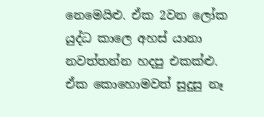නෙමෙයිළු. ඒක 2වන ලෝක යුද්ධ කාලෙ අහස් යානා නවත්තන්න හදපු එකක්ළු. ඒක කොහොමවත් සුදුසු නෑ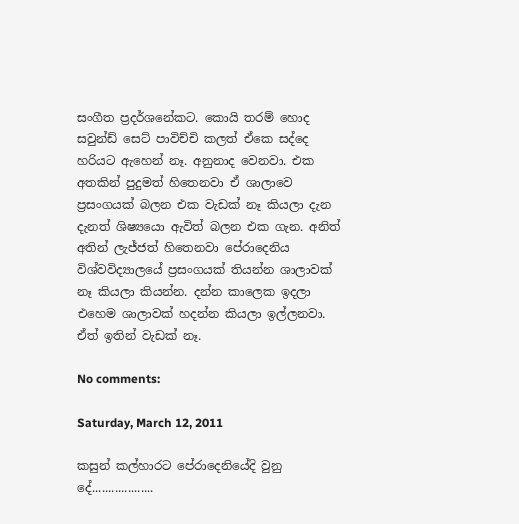සංගීත ප්‍රදර්ශනේකට. කොයි තරම් හොද සවුන්ඩ් සෙට් පාවිච්චි කලත් ඒකෙ සද්දෙ හරියට ඇහෙන් නෑ. අනුනාද වෙනවා. එක අතකින් පුදුමත් හිතෙනවා ඒ ශාලාවෙ ප්‍රසංගයක් බලන එක වැඩක් නෑ කියලා දැන දැනත් ශිෂ්‍ය‍යො ඇවිත් බලන එක ගැන. අනිත් අතින් ලැජ්ජත් හිතෙනවා පේරාදෙනිය විශ්වවිද්‍යාලයේ ප්‍රසංගයක් තියන්න ශාලාවක් නෑ කියලා කියන්න. දන්න කාලෙක ඉදලා එහෙම ශාලාවක් හදන්න කියලා ඉල්ලනවා. ඒත් ඉතින් වැඩක් නෑ.

No comments:

Saturday, March 12, 2011

කසුන් කල්හාරට පේරාදෙනියේදි වුනු දේ...................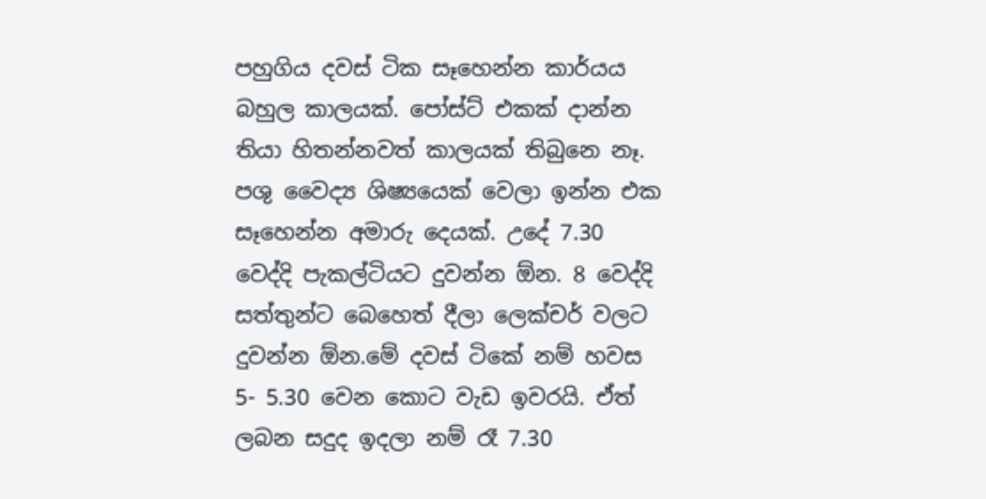පහුගිය දවස් ටික සෑහෙන්න කාර්යය බහුල කාලයක්. පෝස්ට් එකක් දාන්න තියා හිතන්නවත් කාලයක් තිබුනෙ නෑ. පශු වෛද්‍ය ශිෂ්‍යයෙක් වෙලා ඉන්න එක සෑහෙන්න අමාරු දෙයක්. උදේ 7.30 වෙද්දි පැකල්ටියට දුවන්න ඕන. 8 වෙද්දි සත්තුන්ට බෙහෙත් දීලා ලෙක්චර් වලට දුවන්න ඕන.මේ දවස් ටිකේ නම් හවස 5- 5.30 වෙන කොට වැඩ ඉවරයි. ඒත් ලබන සදුද ඉදලා නම් රෑ 7.30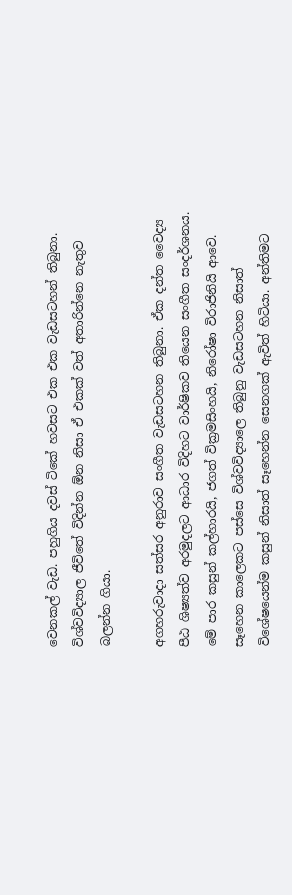වෙනකල් වැඩ. පහුගිය දවස් ටිකේ හවසට එක එක වැඩසටහන් තිබුනා. විශ්වවිද්‍යාල ජීවිතේ විදින්න ඕන නිසා ඒ එකක් වත් අතාරින්නෙ නැතුව බලන්න ගියා.

අගහරුවාදා සත්සර අනුරාව සංගීත වැඩසටහන තිබුනා. ඒක දන්ත වෛද්‍ය පීඨ ශිෂ්‍යත්ව අරමුදලට ආධාර විදිහට වාර්ෂිකව තියෙන සංගීත සංදර්ශනය. මේ පාර කසුන් කල්හාරයි, ජගත් වික්‍රමසිංහයි, නිරෝෂා විරාජිනියි ආවෙ. සෑහෙන කාලෙකට පස්සෙ විශ්වවිද්‍යාලෙ තිබුනු වැඩසටහන නිසාත් විශේෂයෙන්ම කසුන් නිසාත් සෑහෙන්න සෙනගක් ඇවිත් හිටියා. අන්තිමට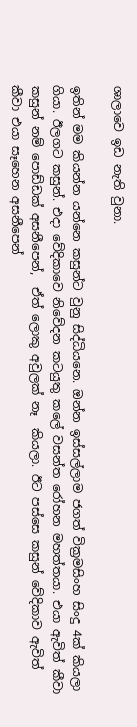ශාලාවෙ ඉඩ නැති වුනා.

ඉතින් මම කියන්න යන්නෙ කසුන්ට වුනු සිද්ධියනෙ. ඔන්න ඉස්සල්ලාම ජගත් වික්‍රමසිංහ සිංදු 4ක් කියලා ගියා. ඊලගට කසුන්. එදා වේදිකාවෙ නිවේදන කටයුතු කලේ වසන්ත රෝහන මහත්තයා. එයා ඇවිත් කීවා කසුන් නම් පොඩ්ඩක් අසනීපෙන්,  ඒත් ලොකු අවුලක් නෑ  කියලා. ඊට පස්සෙ කසුන් වේදිකාව ඇවිත් කීවා එයා සෑහෙන අසනීපෙන්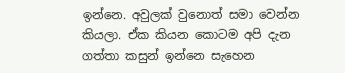ඉන්නෙ. අවුලක් වුනොත් සමා වෙන්න කියලා. ඒක කියන කොටම අපි දැන ගත්තා කසුන් ඉන්නෙ සැහෙන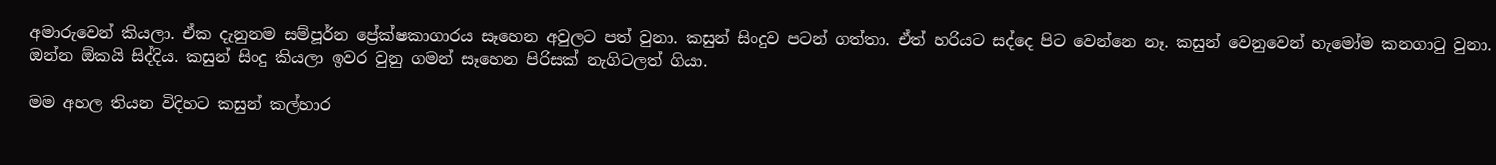අමාරුවෙන් කියලා. ඒක දැනුනම සම්පූර්න ප්‍රේක්ෂකාගාරය සෑහෙන අවුලට පත් වුනා. කසුන් සිංදුව පටන් ගත්තා. ඒත් හරියට සද්දෙ පිට වෙන්නෙ නෑ. කසුන් වෙනුවෙන් හැමෝම කනගාටු වුනා. ඔන්න ඕකයි සිද්දිය. කසුන් සිංදු කියලා ඉවර වුනු ගමන් සෑහෙන පිරිසක් නැගිටලත් ගියා.

මම අහල තියන විදිහට කසුන් කල්හාර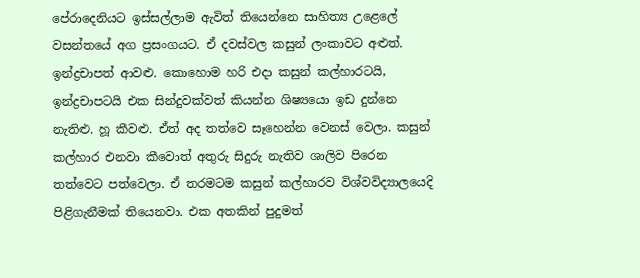පේරාදෙනියට ඉස්සල්ලාම ඇවිත් තියෙන්නෙ සාහිත්‍ය උළෙලේ වසන්තයේ අග ප්‍රසංගයට. ඒ දවස්වල කසුන් ලංකාවට අළුත්. ඉන්ද්‍රචාපත් ආවළු. කොහොම හරි එදා කසුන් කල්හාරටයි, ඉන්ද්‍රචාපටයි එක සින්දුවක්වත් කියන්න ශිෂ්‍ය‍යො ඉඩ දුන්නෙ නැතිළු. හූ කීවළු. ඒත් අද තත්වෙ සෑහෙන්න වෙනස් වෙලා. කසුන් කල්හාර එනවා කීවොත් අතුරු සිදුරු නැතිව ශාලිව පිරෙන තත්වෙට පත්වෙලා. ඒ තරමටම කසුන් කල්හාරව විශ්වවිද්‍යාලයෙදි පිළිගැනීමක් තියෙනවා. එක අතකින් පුදුමත්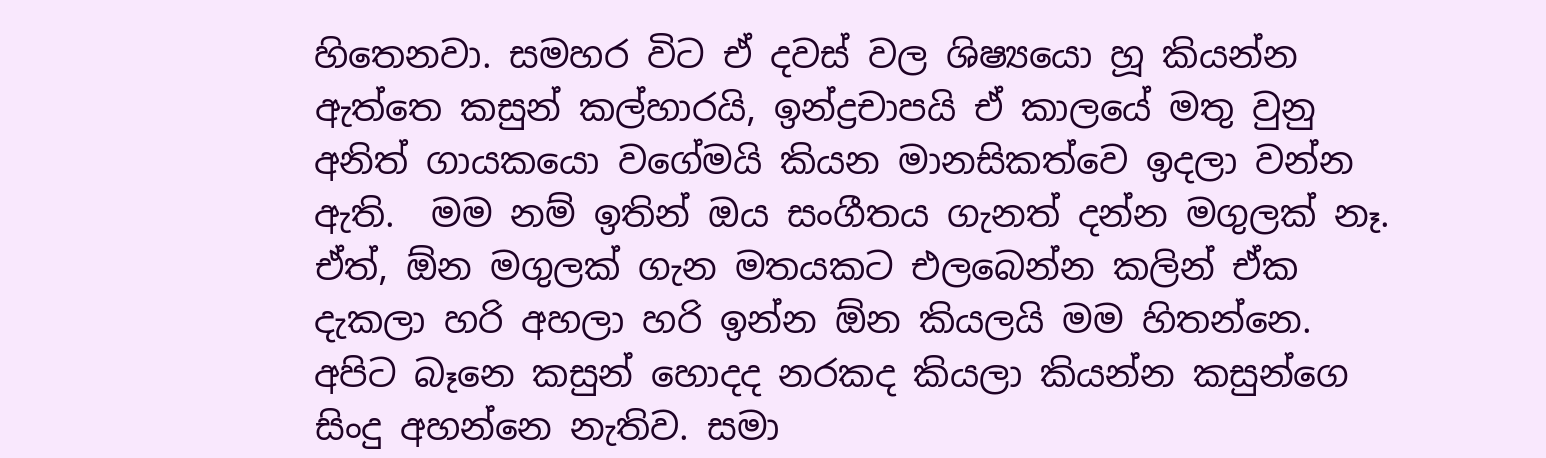හිතෙනවා. සමහර විට ඒ දවස් වල ශිෂ්‍යයො හූ කියන්න ඇත්තෙ කසුන් කල්හාරයි, ඉන්ද්‍රචාපයි ඒ කාලයේ මතු වුනු අනිත් ගායකයො වගේමයි කියන මානසිකත්වෙ ඉදලා වන්න ඇති.  මම නම් ඉතින් ඔය සංගීතය ගැනත් දන්න මගුලක් නෑ. ඒත්, ඕන මගුලක් ගැන මතයකට එලබෙන්න කලින් ඒක දැකලා හරි අහලා හරි ඉන්න ඕන කියලයි මම හිතන්නෙ. අපිට බෑනෙ කසුන් හොදද නරකද කියලා කියන්න කසුන්ගෙ සිංදු අහන්නෙ නැතිව. සමා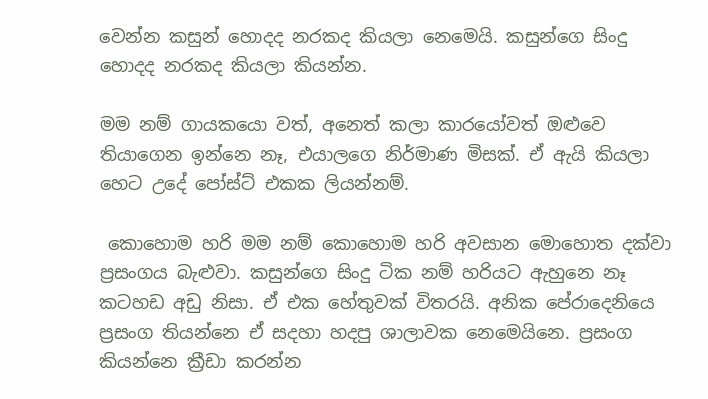වෙන්න කසුන් හොදද නරකද කියලා නෙමෙයි. කසුන්ගෙ සිංදු හොදද නරකද කියලා කියන්න.

මම නම් ගායකයො වත්, අනෙත් කලා කාරයෝවත් ඔළුවෙ තියාගෙන ඉන්නෙ නෑ, එයාලගෙ නිර්මාණ මිසක්. ඒ ඇයි කියලා හෙට උදේ පෝස්ට් එකක ලියන්නම්.

 කොහොම හරි මම නම් කොහොම හරි අවසාන මොහොත දක්වා ප්‍රසංගය බැළුවා. කසුන්ගෙ සිංදු ටික නම් හරියට ඇහුනෙ නෑ කටහඩ අඩු නිසා. ඒ එක හේතුවක් විතරයි. අනික පේරාදෙනියෙ ප්‍රසංග තියන්නෙ ඒ සදහා හදපු ශාලාවක නෙමෙයිනෙ. ප්‍රසංග කියන්නෙ ක්‍රීඩා කරන්න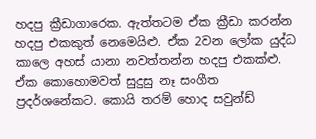හදපු ක්‍රීඩාගාරෙක. ඇත්තටම ඒක ක්‍රීඩා කරන්න හදපු එකකුත් නෙමෙයිළු. ඒක 2වන ලෝක යුද්ධ කාලෙ අහස් යානා නවත්තන්න හදපු එකක්ළු. ඒක කොහොමවත් සුදුසු නෑ සංගීත ප්‍රදර්ශනේකට. කොයි තරම් හොද සවුන්ඩ්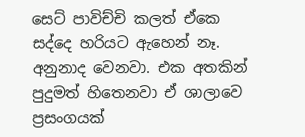සෙට් පාවිච්චි කලත් ඒකෙ සද්දෙ හරියට ඇහෙන් නෑ. අනුනාද වෙනවා. එක අතකින් පුදුමත් හිතෙනවා ඒ ශාලාවෙ ප්‍රසංගයක්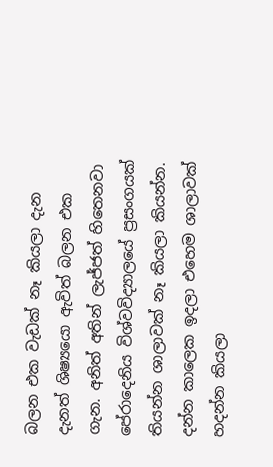බලන එක වැඩක් නෑ කියලා දැන දැනත් ශිෂ්‍ය‍යො ඇවිත් බලන එක ගැන. අනිත් අතින් ලැජ්ජත් හිතෙනවා පේරාදෙනිය විශ්වවිද්‍යාලයේ ප්‍රසංගයක් තියන්න ශාලාවක් නෑ කියලා කියන්න. දන්න කාලෙක ඉදලා එහෙම ශාලාවක් හදන්න කියලා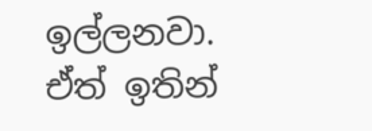ඉල්ලනවා. ඒත් ඉතින්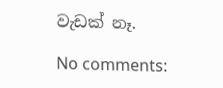වැඩක් නෑ.

No comments: